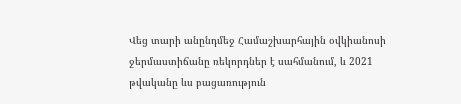Վեց տարի անընդմեջ Համաշխարհային օվկիանոսի ջերմաստիճանը ռեկորդներ է սահմանում, և 2021 թվականը ևս բացառություն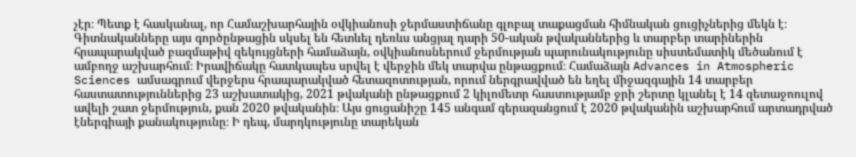չէր։ Պետք է հասկանալ, որ Համաշխարհային օվկիանոսի ջերմաստիճանը գլոբալ տաքացման հիմնական ցուցիչներից մեկն է։ Գիտնականները այս գործընթացին սկսել են հետևել դեռևս անցյալ դարի 50-ական թվականներից և տարբեր տարիներին հրապարակված բազմաթիվ զեկույցների համաձայն, օվկիանոսներում ջերմության պարունակությունը սիստեմատիկ մեծանում է ամբողջ աշխարհում։ Իրավիճակը հատկապես սրվել է վերջին մեկ տարվա ընթացքում։ Համաձայն Advances in Atmospheric Sciences ամսագրում վերջերս հրապարակված հետազոտության, որում ներգրավված են եղել միջազգային 14 տարբեր հաստատություններից 23 աշխատակից, 2021 թվականի ընթացքում 2 կիլոմետր հաստությամբ ջրի շերտը կլանել է 14 զետաջոուլով ավելի շատ ջերմություն, քան 2020 թվականին։ Այս ցուցանիշը 145 անգամ գերազանցում է 2020 թվականին աշխարհում արտադրված էներգիայի քանակությունը։ Ի դեպ, մարդկությունը տարեկան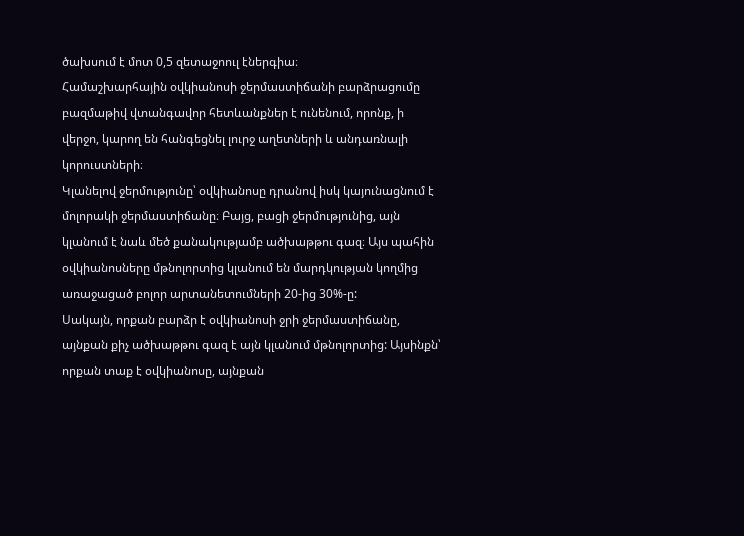ծախսում է մոտ 0,5 զետաջոուլ էներգիա։
Համաշխարհային օվկիանոսի ջերմաստիճանի բարձրացումը բազմաթիվ վտանգավոր հետևանքներ է ունենում, որոնք, ի վերջո, կարող են հանգեցնել լուրջ աղետների և անդառնալի կորուստների։
Կլանելով ջերմությունը՝ օվկիանոսը դրանով իսկ կայունացնում է մոլորակի ջերմաստիճանը։ Բայց, բացի ջերմությունից, այն կլանում է նաև մեծ քանակությամբ ածխաթթու գազ։ Այս պահին օվկիանոսները մթնոլորտից կլանում են մարդկության կողմից առաջացած բոլոր արտանետումների 20-ից 30%-ը:
Սակայն, որքան բարձր է օվկիանոսի ջրի ջերմաստիճանը, այնքան քիչ ածխաթթու գազ է այն կլանում մթնոլորտից: Այսինքն՝ որքան տաք է օվկիանոսը, այնքան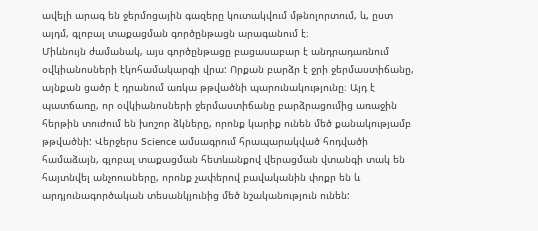ավելի արագ են ջերմոցային գազերը կուտակվում մթնոլորտում, և, ըստ այդմ, գլոբալ տաքացման գործընթացն արագանում է։
Միևնույն ժամանակ, այս գործընթացը բացասաբար է անդրադառնում օվկիանոսների էկոհամակարգի վրա: Որքան բարձր է ջրի ջերմաստիճանը, այնքան ցածր է դրանում առկա թթվածնի պարունակությունը։ Այդ է պատճառը, որ օվկիանոսների ջերմաստիճանը բարձրացումից առաջին հերթին տուժում են խոշոր ձկները, որոնք կարիք ունեն մեծ քանակությամբ թթվածնի: Վերջերս Science ամսագրում հրապարակված հոդվածի համաձայն, գլոբալ տաքացման հետևանքով վերացման վտանգի տակ են հայտնվել անչոուսները, որոնք չափերով բավականին փոքր են և արդյունագործական տեսանկյունից մեծ նշականություն ունեն: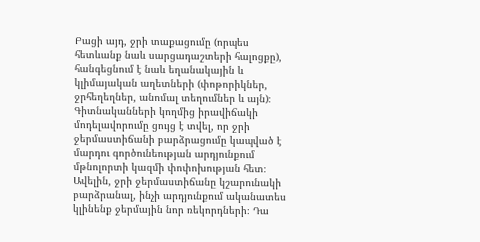Բացի այդ, ջրի տաքացումը (որպես հետևանք նաև սարցադաշտերի հալոցքը), հանգեցնում է նաև եղանակային և կլիմայական աղետների (փոթորիկներ, ջրհեղեղներ, անոմալ տեղումներ և այն)։
Գիտնականների կողմից իրավիճակի մոդելավորումը ցույց է տվել, որ ջրի ջերմաստիճանի բարձրացումը կապված է մարդու գործունեության արդյունքում մթնոլորտի կազմի փոփոխության հետ։ Ավելին, ջրի ջերմաստիճանը կշարունակի բարձրանալ, ինչի արդյունքում ականատես կլինենք ջերմային նոր ռեկորդների։ Դա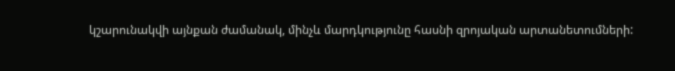կշարունակվի այնքան ժամանակ, մինչև մարդկությունը հասնի զրոյական արտանետումների: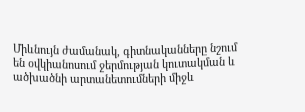Միևնույն ժամանակ, գիտնականները նշում են օվկիանոսում ջերմության կուտակման և ածխածնի արտանետումների միջև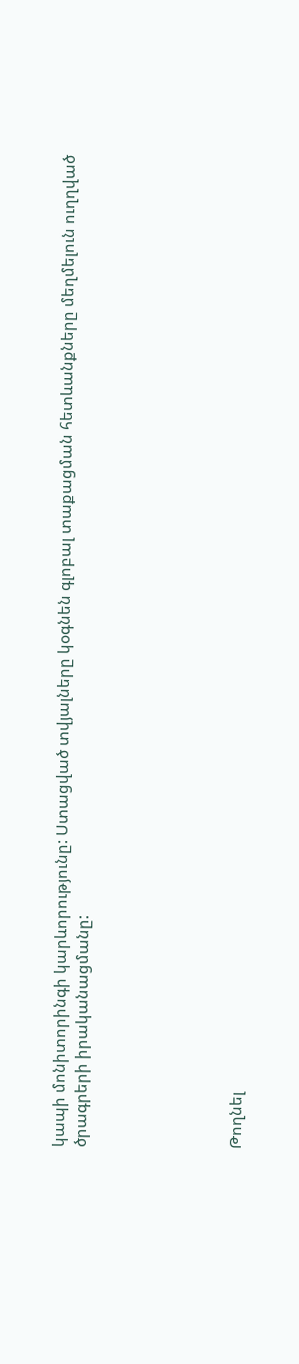կապի մոնիտորինգի կարևորությունը: Ստացված տվյալները կօգնեն գլոբալ տաքացման հետևանքները մեղմելուն ուղղված ծրագրերի իրականացմանը:






Թողնել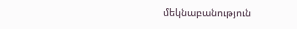մեկնաբանություն